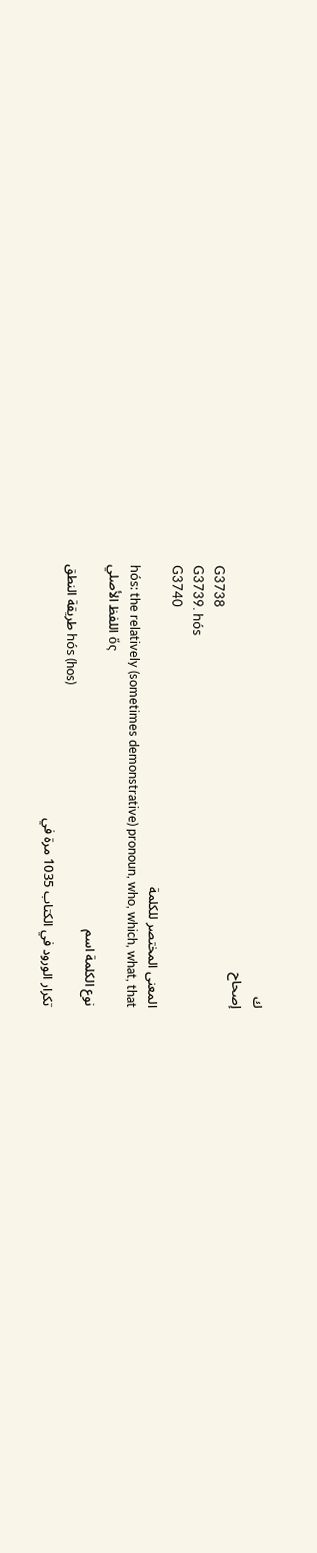ك
إصحاح
G3738
G3739. hós
G3740
المعنى المختصر للكلمة
hós: the relatively (sometimes demonstrative) pronoun, who, which, what, that
اللفظ الأصلي ὅς
نوع الكلمة اسم
طريقة النطق hós (hos)
تكرار الورود في الكتاب 1035 مرة في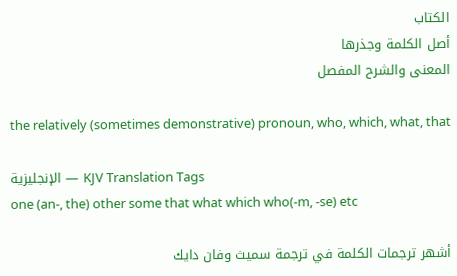الكتاب
أصل الكلمة وجذرها
المعنى والشرح المفصل

the relatively (sometimes demonstrative) pronoun, who, which, what, that

الإنجليزية — KJV Translation Tags
one (an-, the) other some that what which who(-m, -se) etc

أشهر ترجمات الكلمة في ترجمة سميث وفان دايك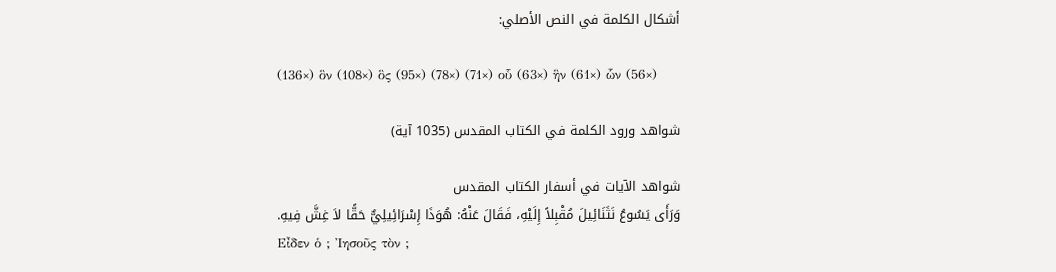أشكال الكلمة في النص الأصلي:

(136×) ὃν (108×) ὃς (95×) (78×) (71×) οὗ (63×) ἣν (61×) ὧν (56×)

شواهد ورود الكلمة في الكتاب المقدس (1035 آية)

شواهد الآيات في أسفار الكتاب المقدس
وَرَأَى يَسُوعُ نَثَنَائِيلَ مُقْبِلاً إِلَيْهِ، فَقَالَ عَنْهُ: هُوَذَا إِسْرَائِيلِيٌّ حَقًّا لاَ غِشَّ فِيهِ.
Εἶδεν ὁ ; Ἰησοῦς τὸν ;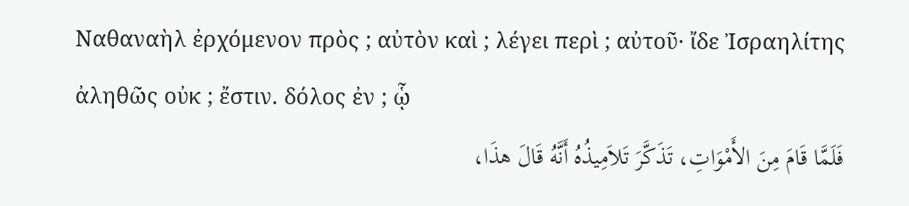Ναθαναὴλ ἐρχόμενον πρὸς ; αὐτὸν καὶ ; λέγει περὶ ; αὐτοῦ· ἴδε Ἰσραηλίτης ἀληθῶς οὐκ ; ἔστιν. δόλος ἐν ; ᾧ
فَلَمَّا قَامَ مِنَ الأَمْوَاتِ، تَذَكَّرَ تَلاَمِيذُهُ أَنَّهُ قَالَ هذَا،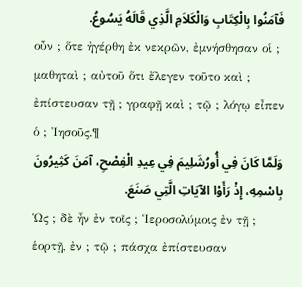فَآمَنُوا بِالْكِتَابِ وَالْكَلاَمِ الَّذِي قَالَهُ يَسُوعُ.
οὖν ; ὅτε ἠγέρθη ἐκ νεκρῶν, ἐμνήσθησαν οἱ ; μαθηταὶ ; αὐτοῦ ὅτι ἔλεγεν τοῦτο καὶ ; ἐπίστευσαν τῇ ; γραφῇ καὶ ; τῷ ; λόγῳ εἶπεν ὁ ; Ἰησοῦς.¶
وَلَمَّا كَانَ فِي أُورُشَلِيمَ فِي عِيدِ الْفِصْحِ، آمَنَ كَثِيرُونَ بِاسْمِهِ، إِذْ رَأَوْا الآيَاتِ الَّتِي صَنَعَ.
Ὡς ; δὲ ἦν ἐν τοῖς ; Ἱεροσολύμοις ἐν τῇ ; ἑορτῇ, ἐν ; τῷ ; πάσχα ἐπίστευσαν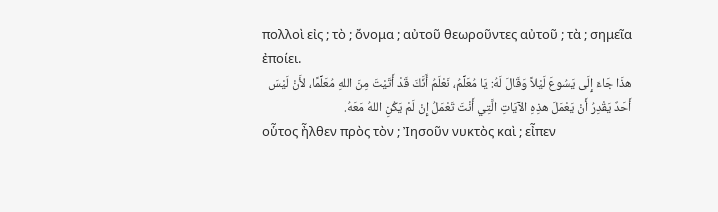πολλοὶ εἰς ; τὸ ; ὄνομα ; αὐτοῦ θεωροῦντες αὐτοῦ ; τὰ ; σημεῖα ἐποίει.
هذَا جَاءَ إِلَى يَسُوعَ لَيْلاً وَقَالَ لَهُ: يَا مُعَلِّمُ، نَعْلَمُ أَنَّكَ قَدْ أَتَيْتَ مِنَ اللهِ مُعَلِّمًا، لأَنْ لَيْسَ أَحَدٌ يَقْدِرُ أَنْ يَعْمَلَ هذِهِ الآيَاتِ الَّتِي أَنْتَ تَعْمَلُ إِنْ لَمْ يَكُنِ اللهُ مَعَهُ.
οὗτος ἦλθεν πρὸς τὸν ; Ἰησοῦν νυκτὸς καὶ ; εἶπεν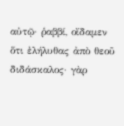αὐτῷ· ῥαββί, οἴδαμεν ὅτι ἐλήλυθας ἀπὸ θεοῦ διδάσκαλος· γὰρ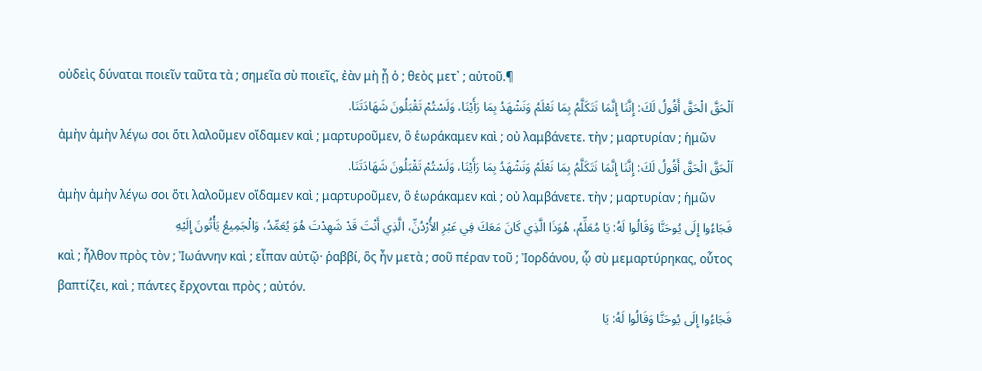οὐδεὶς δύναται ποιεῖν ταῦτα τὰ ; σημεῖα σὺ ποιεῖς, ἐὰν μὴ ᾖ ὁ ; θεὸς μετ᾽ ; αὐτοῦ.¶
اَلْحَقَّ الْحَقَّ أَقُولُ لَكَ: إِنَّنَا إِنَّمَا نَتَكَلَّمُ بِمَا نَعْلَمُ وَنَشْهَدُ بِمَا رَأَيْنَا، وَلَسْتُمْ تَقْبَلُونَ شَهَادَتَنَا.
ἀμὴν ἀμὴν λέγω σοι ὅτι λαλοῦμεν οἴδαμεν καὶ ; μαρτυροῦμεν, ὃ ἑωράκαμεν καὶ ; οὐ λαμβάνετε. τὴν ; μαρτυρίαν ; ἡμῶν
اَلْحَقَّ الْحَقَّ أَقُولُ لَكَ: إِنَّنَا إِنَّمَا نَتَكَلَّمُ بِمَا نَعْلَمُ وَنَشْهَدُ بِمَا رَأَيْنَا، وَلَسْتُمْ تَقْبَلُونَ شَهَادَتَنَا.
ἀμὴν ἀμὴν λέγω σοι ὅτι λαλοῦμεν οἴδαμεν καὶ ; μαρτυροῦμεν, ὃ ἑωράκαμεν καὶ ; οὐ λαμβάνετε. τὴν ; μαρτυρίαν ; ἡμῶν
فَجَاءُوا إِلَى يُوحَنَّا وَقَالُوا لَهُ: يَا مُعَلِّمُ، هُوَذَا الَّذِي كَانَ مَعَكَ فِي عَبْرِ الأُرْدُنِّ، الَّذِي أَنْتَ قَدْ شَهِدْتَ هُوَ يُعَمِّدُ، وَالْجَمِيعُ يَأْتُونَ إِلَيْهِ
καὶ ; ἦλθον πρὸς τὸν ; Ἰωάννην καὶ ; εἶπαν αὐτῷ· ῥαββί, ὃς ἦν μετὰ ; σοῦ πέραν τοῦ ; Ἰορδάνου, ᾧ σὺ μεμαρτύρηκας, οὗτος βαπτίζει, καὶ ; πάντες ἔρχονται πρὸς ; αὐτόν.
فَجَاءُوا إِلَى يُوحَنَّا وَقَالُوا لَهُ: يَا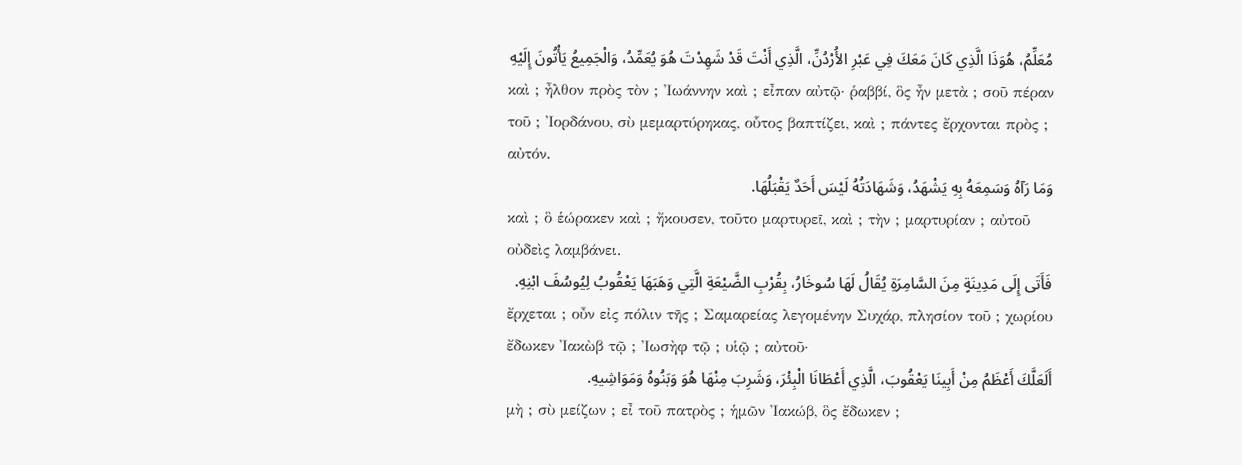مُعَلِّمُ، هُوَذَا الَّذِي كَانَ مَعَكَ فِي عَبْرِ الأُرْدُنِّ، الَّذِي أَنْتَ قَدْ شَهِدْتَ هُوَ يُعَمِّدُ، وَالْجَمِيعُ يَأْتُونَ إِلَيْهِ
καὶ ; ἦλθον πρὸς τὸν ; Ἰωάννην καὶ ; εἶπαν αὐτῷ· ῥαββί, ὃς ἦν μετὰ ; σοῦ πέραν τοῦ ; Ἰορδάνου, σὺ μεμαρτύρηκας, οὗτος βαπτίζει, καὶ ; πάντες ἔρχονται πρὸς ; αὐτόν.
وَمَا رَآهُ وَسَمِعَهُ بِهِ يَشْهَدُ، وَشَهَادَتُهُ لَيْسَ أَحَدٌ يَقْبَلُهَا.
καὶ ; ὃ ἑώρακεν καὶ ; ἤκουσεν, τοῦτο μαρτυρεῖ, καὶ ; τὴν ; μαρτυρίαν ; αὐτοῦ οὐδεὶς λαμβάνει.
فَأَتَى إِلَى مَدِينَةٍ مِنَ السَّامِرَةِ يُقَالُ لَهَا سُوخَارُ، بِقُرْبِ الضَّيْعَةِ الَّتِي وَهَبَهَا يَعْقُوبُ لِيُوسُفَ ابْنِهِ.
ἔρχεται ; οὖν εἰς πόλιν τῆς ; Σαμαρείας λεγομένην Συχάρ, πλησίον τοῦ ; χωρίου ἔδωκεν Ἰακὼβ τῷ ; Ἰωσὴφ τῷ ; υἱῷ ; αὐτοῦ·
أَلَعَلَّكَ أَعْظَمُ مِنْ أَبِينَا يَعْقُوبَ، الَّذِي أَعْطَانَا الْبِئْرَ، وَشَرِبَ مِنْهَا هُوَ وَبَنُوهُ وَمَوَاشِيهِ.
μὴ ; σὺ μείζων ; εἶ τοῦ πατρὸς ; ἡμῶν Ἰακώβ, ὃς ἔδωκεν ;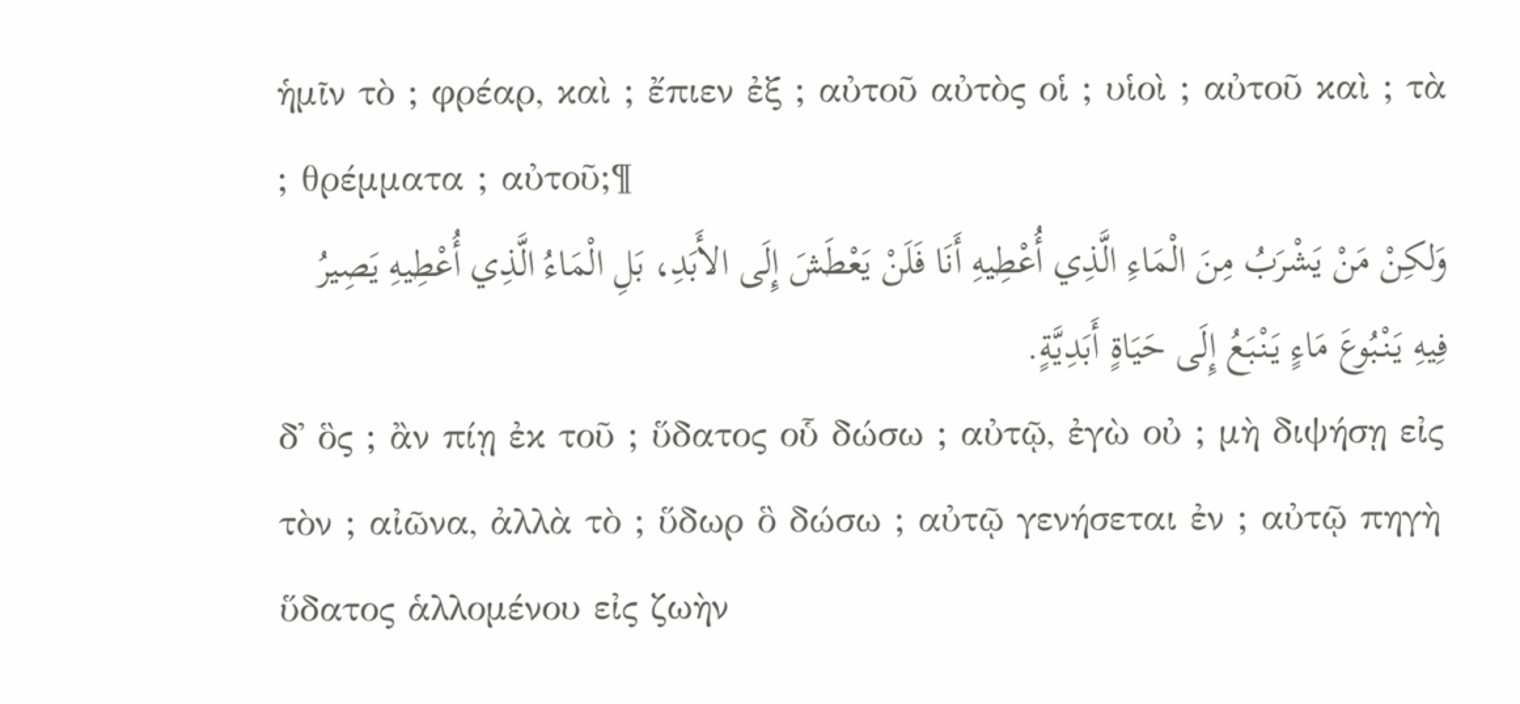ἡμῖν τὸ ; φρέαρ, καὶ ; ἔπιεν ἐξ ; αὐτοῦ αὐτὸς οἱ ; υἱοὶ ; αὐτοῦ καὶ ; τὰ ; θρέμματα ; αὐτοῦ;¶
وَلكِنْ مَنْ يَشْرَبُ مِنَ الْمَاءِ الَّذِي أُعْطِيهِ أَنَا فَلَنْ يَعْطَشَ إِلَى الأَبَدِ، بَلِ الْمَاءُ الَّذِي أُعْطِيهِ يَصِيرُ فِيهِ يَنْبُوعَ مَاءٍ يَنْبَعُ إِلَى حَيَاةٍ أَبَدِيَّةٍ.
δ᾽ ὃς ; ἂν πίῃ ἐκ τοῦ ; ὕδατος οὗ δώσω ; αὐτῷ, ἐγὼ οὐ ; μὴ διψήσῃ εἰς τὸν ; αἰῶνα, ἀλλὰ τὸ ; ὕδωρ ὃ δώσω ; αὐτῷ γενήσεται ἐν ; αὐτῷ πηγὴ ὕδατος ἁλλομένου εἰς ζωὴν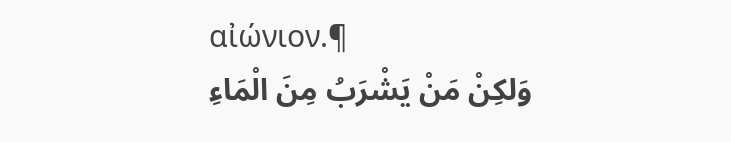αἰώνιον.¶
وَلكِنْ مَنْ يَشْرَبُ مِنَ الْمَاءِ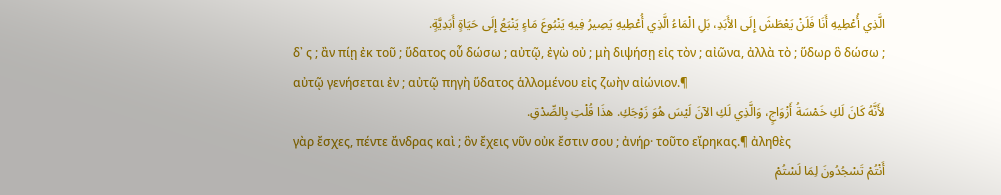الَّذِي أُعْطِيهِ أَنَا فَلَنْ يَعْطَشَ إِلَى الأَبَدِ، بَلِ الْمَاءُ الَّذِي أُعْطِيهِ يَصِيرُ فِيهِ يَنْبُوعَ مَاءٍ يَنْبَعُ إِلَى حَيَاةٍ أَبَدِيَّةٍ.
δ᾽ ς ; ἂν πίῃ ἐκ τοῦ ; ὕδατος οὗ δώσω ; αὐτῷ, ἐγὼ οὐ ; μὴ διψήσῃ εἰς τὸν ; αἰῶνα, ἀλλὰ τὸ ; ὕδωρ ὃ δώσω ; αὐτῷ γενήσεται ἐν ; αὐτῷ πηγὴ ὕδατος ἁλλομένου εἰς ζωὴν αἰώνιον.¶
لأَنَّهُ كَانَ لَكِ خَمْسَةُ أَزْوَاجٍ، وَالَّذِي لَكِ الآنَ لَيْسَ هُوَ زَوْجَكِ. هذَا قُلْتِ بِالصِّدْقِ.
γὰρ ἔσχες, πέντε ἄνδρας καὶ ; ὃν ἔχεις νῦν οὐκ ἔστιν σου ; ἀνήρ· τοῦτο εἴρηκας.¶ ἀληθὲς
أَنْتُمْ تَسْجُدُونَ لِمَا لَسْتُمْ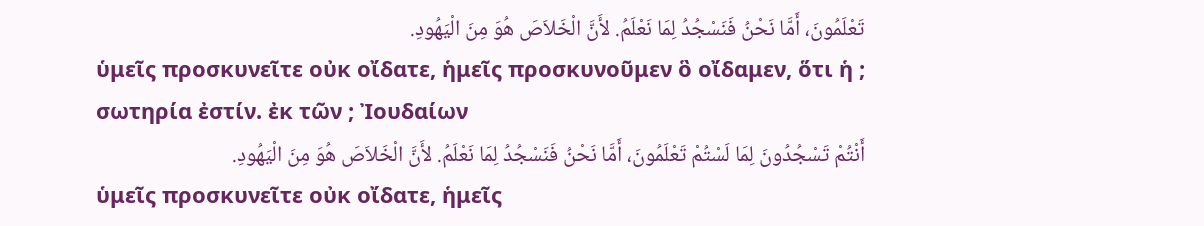تَعْلَمُونَ، أَمَّا نَحْنُ فَنَسْجُدُ لِمَا نَعْلَمُ. لأَنَّ الْخَلاَصَ هُوَ مِنَ الْيَهُودِ.
ὑμεῖς προσκυνεῖτε οὐκ οἴδατε, ἡμεῖς προσκυνοῦμεν ὃ οἴδαμεν, ὅτι ἡ ; σωτηρία ἐστίν. ἐκ τῶν ; Ἰουδαίων
أَنْتُمْ تَسْجُدُونَ لِمَا لَسْتُمْ تَعْلَمُونَ، أَمَّا نَحْنُ فَنَسْجُدُ لِمَا نَعْلَمُ. لأَنَّ الْخَلاَصَ هُوَ مِنَ الْيَهُودِ.
ὑμεῖς προσκυνεῖτε οὐκ οἴδατε, ἡμεῖς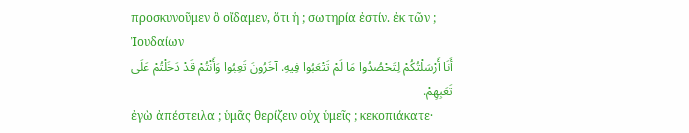προσκυνοῦμεν ὃ οἴδαμεν, ὅτι ἡ ; σωτηρία ἐστίν. ἐκ τῶν ; Ἰουδαίων
أَنَا أَرْسَلْتُكُمْ لِتَحْصُدُوا مَا لَمْ تَتْعَبُوا فِيهِ. آخَرُونَ تَعِبُوا وَأَنْتُمْ قَدْ دَخَلْتُمْ عَلَى تَعَبِهِمْ.
ἐγὼ ἀπέστειλα ; ὑμᾶς θερίζειν οὐχ ὑμεῖς ; κεκοπιάκατε·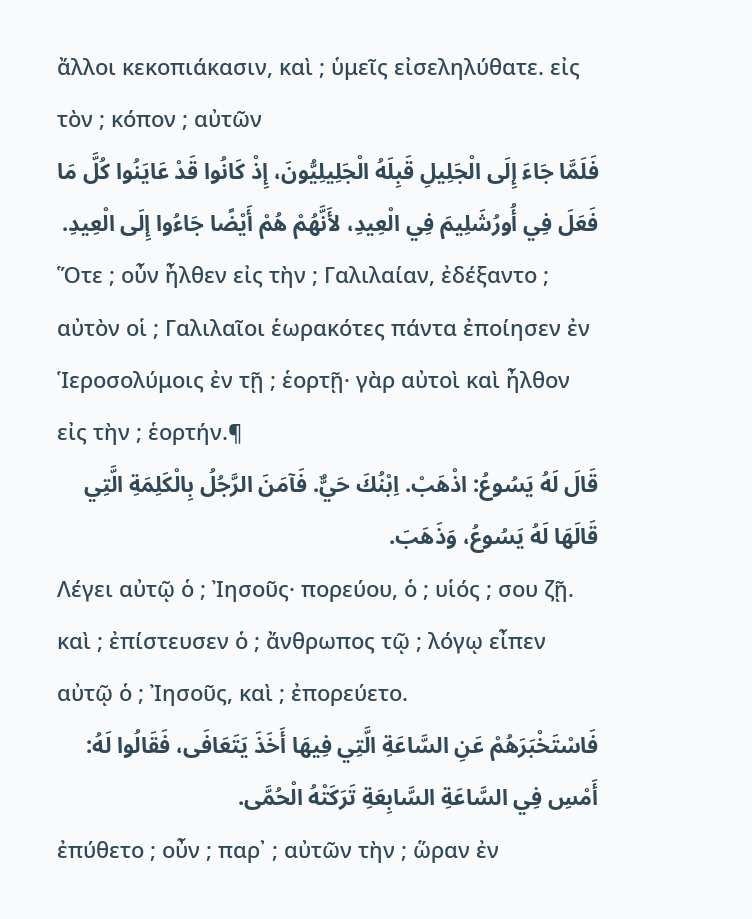ἄλλοι κεκοπιάκασιν, καὶ ; ὑμεῖς εἰσεληλύθατε. εἰς τὸν ; κόπον ; αὐτῶν
فَلَمَّا جَاءَ إِلَى الْجَلِيلِ قَبِلَهُ الْجَلِيلِيُّونَ، إِذْ كَانُوا قَدْ عَايَنُوا كُلَّ مَا فَعَلَ فِي أُورُشَلِيمَ فِي الْعِيدِ، لأَنَّهُمْ هُمْ أَيْضًا جَاءُوا إِلَى الْعِيدِ.
Ὅτε ; οὖν ἦλθεν εἰς τὴν ; Γαλιλαίαν, ἐδέξαντο ; αὐτὸν οἱ ; Γαλιλαῖοι ἑωρακότες πάντα ἐποίησεν ἐν Ἱεροσολύμοις ἐν τῇ ; ἑορτῇ· γὰρ αὐτοὶ καὶ ἦλθον εἰς τὴν ; ἑορτήν.¶
قَالَ لَهُ يَسُوعُ: اذْهَبْ. اِبْنُكَ حَيٌّ. فَآمَنَ الرَّجُلُ بِالْكَلِمَةِ الَّتِي قَالَهَا لَهُ يَسُوعُ، وَذَهَبَ.
Λέγει αὐτῷ ὁ ; Ἰησοῦς· πορεύου, ὁ ; υἱός ; σου ζῇ. καὶ ; ἐπίστευσεν ὁ ; ἄνθρωπος τῷ ; λόγῳ εἶπεν αὐτῷ ὁ ; Ἰησοῦς, καὶ ; ἐπορεύετο.
فَاسْتَخْبَرَهُمْ عَنِ السَّاعَةِ الَّتِي فِيهَا أَخَذَ يَتَعَافَى، فَقَالُوا لَهُ: أَمْسِ فِي السَّاعَةِ السَّابِعَةِ تَرَكَتْهُ الْحُمَّى.
ἐπύθετο ; οὖν ; παρ᾽ ; αὐτῶν τὴν ; ὥραν ἐν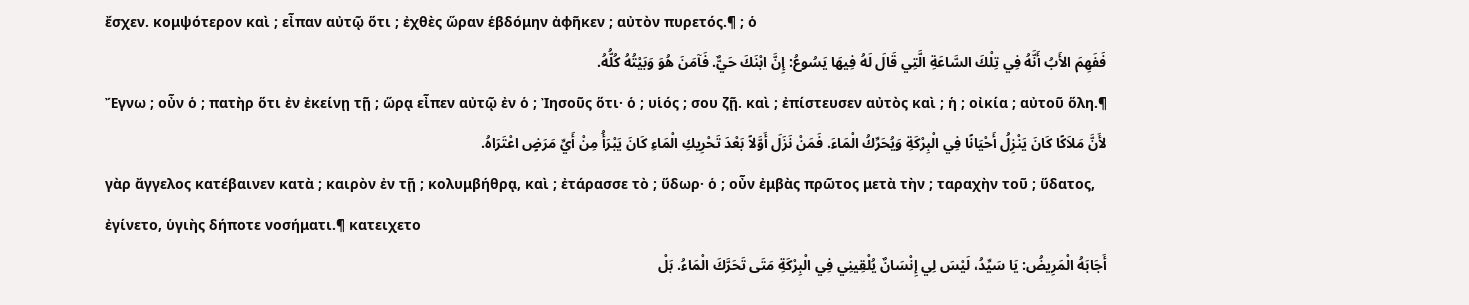ἔσχεν. κομψότερον καὶ ; εἶπαν αὐτῷ ὅτι ; ἐχθὲς ὥραν ἑβδόμην ἀφῆκεν ; αὐτὸν πυρετός.¶ ; ὁ
فَفَهِمَ الأَبُ أَنَّهُ فِي تِلْكَ السَّاعَةِ الَّتِي قَالَ لَهُ فِيهَا يَسُوعُ: إِنَّ ابْنَكَ حَيٌّ. فَآمَنَ هُوَ وَبَيْتُهُ كُلُّهُ.
Ἔγνω ; οὖν ὁ ; πατὴρ ὅτι ἐν ἐκείνῃ τῇ ; ὥρᾳ εἶπεν αὐτῷ ἐν ὁ ; Ἰησοῦς ὅτι· ὁ ; υἱός ; σου ζῇ. καὶ ; ἐπίστευσεν αὐτὸς καὶ ; ἡ ; οἰκία ; αὐτοῦ ὅλη.¶
لأَنَّ مَلاَكًا كَانَ يَنْزِلُ أَحْيَانًا فِي الْبِرْكَةِ وَيُحَرِّكُ الْمَاءَ. فَمَنْ نَزَلَ أَوَّلاً بَعْدَ تَحْرِيكِ الْمَاءِ كَانَ يَبْرَأُ مِنْ أَيِّ مَرَضٍ اعْتَرَاهُ.
γὰρ ἄγγελος κατέβαινεν κατὰ ; καιρὸν ἐν τῇ ; κολυμβήθρᾳ, καὶ ; ἐτάρασσε τὸ ; ὕδωρ· ὁ ; οὖν ἐμβὰς πρῶτος μετὰ τὴν ; ταραχὴν τοῦ ; ὕδατος, ἐγίνετο, ὑγιὴς δήποτε νοσήματι.¶ κατειχετο
أَجَابَهُ الْمَرِيضُ: يَا سَيِّدُ، لَيْسَ لِي إِنْسَانٌ يُلْقِينِي فِي الْبِرْكَةِ مَتَى تَحَرَّكَ الْمَاءُ. بَلْ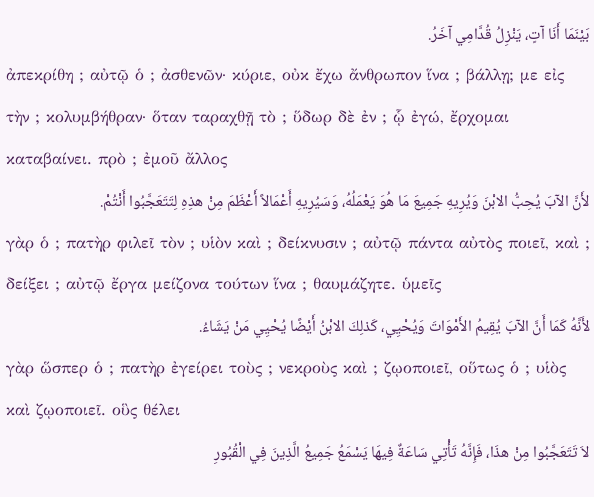بَيْنَمَا أَنَا آتٍ، يَنْزِلُ قُدَّامِي آخَرُ.
ἀπεκρίθη ; αὐτῷ ὁ ; ἀσθενῶν· κύριε, οὐκ ἔχω ἄνθρωπον ἵνα ; βάλλῃ; με εἰς τὴν ; κολυμβήθραν· ὅταν ταραχθῇ τὸ ; ὕδωρ δὲ ἐν ; ᾧ ἐγώ, ἔρχομαι καταβαίνει. πρὸ ; ἐμοῦ ἄλλος
لأَنَّ الآبَ يُحِبُّ الابْنَ وَيُرِيهِ جَمِيعَ مَا هُوَ يَعْمَلُهُ، وَسَيُرِيهِ أَعْمَالاً أَعْظَمَ مِنْ هذِهِ لِتَتَعَجَّبُوا أَنْتُمْ.
γὰρ ὁ ; πατὴρ φιλεῖ τὸν ; υἱὸν καὶ ; δείκνυσιν ; αὐτῷ πάντα αὐτὸς ποιεῖ, καὶ ; δείξει ; αὐτῷ ἔργα μείζονα τούτων ἵνα ; θαυμάζητε. ὑμεῖς
لأَنَّهُ كَمَا أَنَّ الآبَ يُقِيمُ الأَمْوَاتَ وَيُحْيِي، كَذلِكَ الابْنُ أَيْضًا يُحْيِي مَنْ يَشَاءُ.
γὰρ ὥσπερ ὁ ; πατὴρ ἐγείρει τοὺς ; νεκροὺς καὶ ; ζῳοποιεῖ, οὕτως ὁ ; υἱὸς καὶ ζῳοποιεῖ. οὓς θέλει
لاَ تَتَعَجَّبُوا مِنْ هذَا، فَإِنَّهُ تَأْتِي سَاعَةٌ فِيهَا يَسْمَعُ جَمِيعُ الَّذِينَ فِي الْقُبُورِ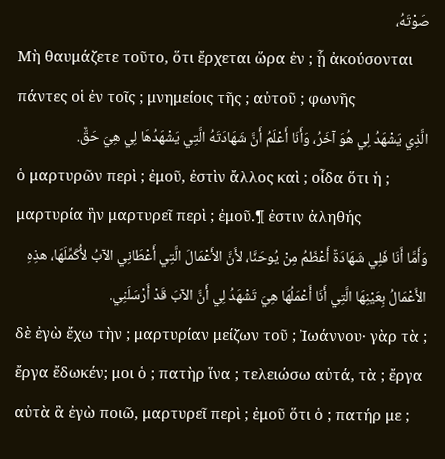صَوْتَهُ،
Μὴ θαυμάζετε τοῦτο, ὅτι ἔρχεται ὥρα ἐν ; ᾗ ἀκούσονται πάντες οἱ ἐν τοῖς ; μνημείοις τῆς ; αὐτοῦ ; φωνῆς
الَّذِي يَشْهَدُ لِي هُوَ آخَرُ، وَأَنَا أَعْلَمُ أَنَّ شَهَادَتَهُ الَّتِي يَشْهَدُهَا لِي هِيَ حَقٌّ.
ὁ μαρτυρῶν περὶ ; ἐμοῦ, ἐστὶν ἄλλος καὶ ; οἶδα ὅτι ἡ ; μαρτυρία ἣν μαρτυρεῖ περὶ ; ἐμοῦ.¶ ἐστιν ἀληθής
وَأَمَّا أَنَا فَلِي شَهَادَةٌ أَعْظَمُ مِنْ يُوحَنَّا، لأَنَّ الأَعْمَالَ الَّتِي أَعْطَانِي الآبُ لأُكَمِّلَهَا، هذِهِ الأَعْمَالُ بِعَيْنِهَا الَّتِي أَنَا أَعْمَلُهَا هِيَ تَشْهَدُ لِي أَنَّ الآبَ قَدْ أَرْسَلَنِي.
δὲ ἐγὼ ἔχω τὴν ; μαρτυρίαν μείζων τοῦ ; Ἰωάννου· γὰρ τὰ ; ἔργα ἔδωκέν; μοι ὁ ; πατὴρ ἵνα ; τελειώσω αὐτά, τὰ ; ἔργα αὐτὰ ἃ ἐγὼ ποιῶ, μαρτυρεῖ περὶ ; ἐμοῦ ὅτι ὁ ; πατήρ με ;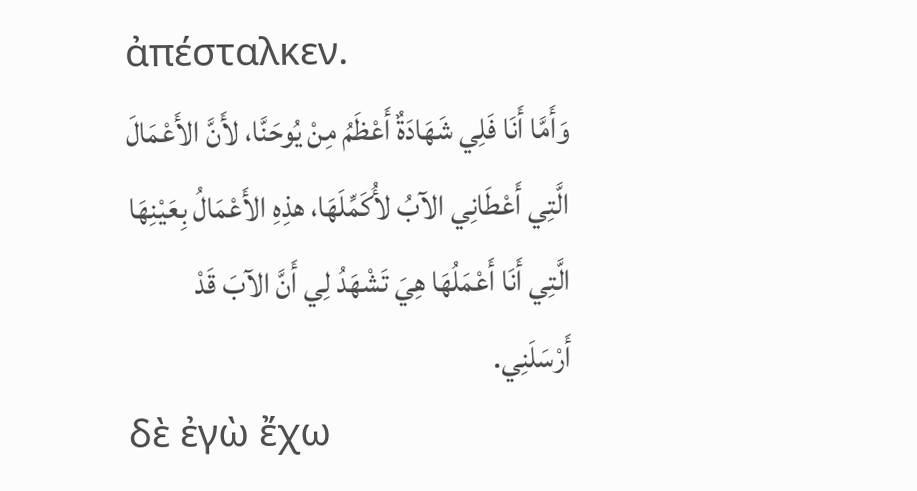ἀπέσταλκεν.
وَأَمَّا أَنَا فَلِي شَهَادَةٌ أَعْظَمُ مِنْ يُوحَنَّا، لأَنَّ الأَعْمَالَ الَّتِي أَعْطَانِي الآبُ لأُكَمِّلَهَا، هذِهِ الأَعْمَالُ بِعَيْنِهَا الَّتِي أَنَا أَعْمَلُهَا هِيَ تَشْهَدُ لِي أَنَّ الآبَ قَدْ أَرْسَلَنِي.
δὲ ἐγὼ ἔχω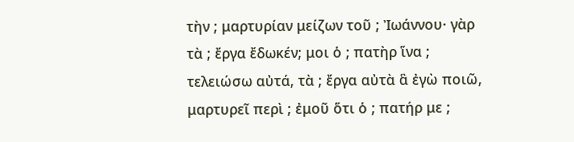τὴν ; μαρτυρίαν μείζων τοῦ ; Ἰωάννου· γὰρ τὰ ; ἔργα ἔδωκέν; μοι ὁ ; πατὴρ ἵνα ; τελειώσω αὐτά, τὰ ; ἔργα αὐτὰ ἃ ἐγὼ ποιῶ, μαρτυρεῖ περὶ ; ἐμοῦ ὅτι ὁ ; πατήρ με ;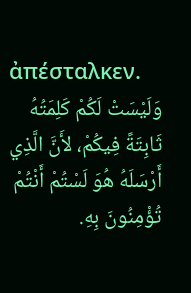ἀπέσταλκεν.
وَلَيْسَتْ لَكُمْ كَلِمَتُهُ ثَابِتَةً فِيكُمْ، لأَنَّ الَّذِي أَرْسَلَهُ هُوَ لَسْتُمْ أَنْتُمْ تُؤْمِنُونَ بِهِ.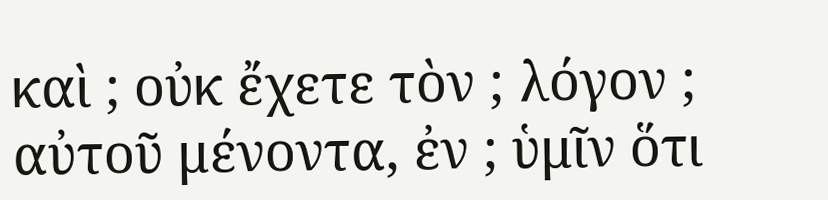καὶ ; οὐκ ἔχετε τὸν ; λόγον ; αὐτοῦ μένοντα, ἐν ; ὑμῖν ὅτι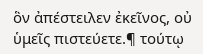ὃν ἀπέστειλεν ἐκεῖνος, οὐ ὑμεῖς πιστεύετε.¶ τούτῳ